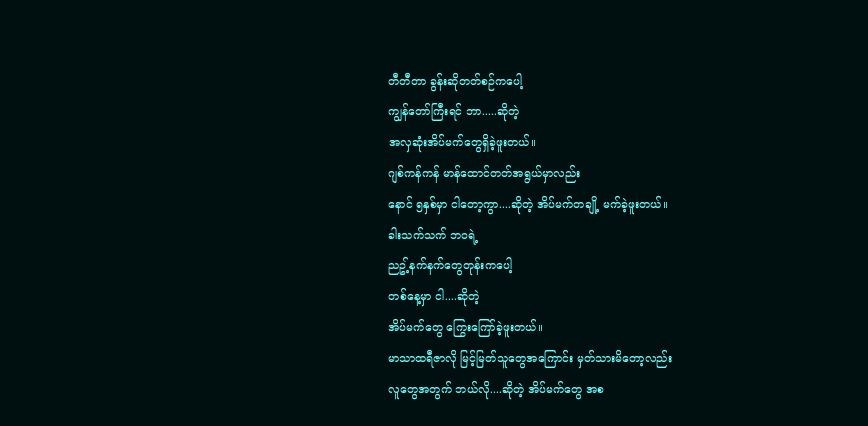တီတီတာ ခွန်းဆိုတတ်စဉ်ကပေါ့
ကျွန်တော်ကြီးရင် ဘာ.....ဆိုတဲ့
အလှဆုံးအိပ်မက်တွေရှိခဲ့ဖူးတယ်။
ဂျစ်ကန်ကန် မာန်ထောင်တတ်အရွယ်မှာလည်း
နောင် ၅နှစ်မှာ ငါတော့ကွာ....ဆိုတဲ့ အိပ်မက်တချို့ မက်ခဲ့ဖူးတယ်။
ခါးသက်သက် ဘဝရဲ့
ညဥ့်နက်နက်တွေတုန်းကပေါ့
တစ်နေ့မှာ ငါ....ဆိုတဲ့
အိပ်မက်တွေ ကြွေးကြော်ခဲ့ဖူးတယ်။
မာသာထရီဇာလို မြင့်မြတ်သူတွေအကြောင်း မှတ်သားမိတော့လည်း
လူတွေအတွက် ဘယ်လို....ဆိုတဲ့ အိပ်မက်တွေ အစ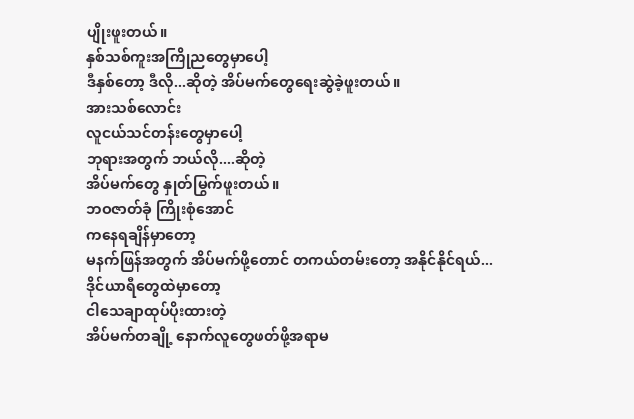ပျိုးဖူးတယ်။
နှစ်သစ်ကူးအကြိုညတွေမှာပေါ့
ဒီနှစ်တော့ ဒီလို...ဆိုတဲ့ အိပ်မက်တွေရေးဆွဲခဲ့ဖူးတယ်။
အားသစ်လောင်း
လူငယ်သင်တန်းတွေမှာပေါ့
ဘုရားအတွက် ဘယ်လို....ဆိုတဲ့
အိပ်မက်တွေ နှုတ်မြွက်ဖူးတယ်။
ဘဝဇာတ်ခုံ ကြိုးစုံအောင်
ကနေရချိန်မှာတော့
မနက်ဖြန်အတွက် အိပ်မက်ဖို့တောင် တကယ်တမ်းတော့ အနိုင်နိုင်ရယ်...
ဒိုင်ယာရီတွေထဲမှာတော့
ငါသေချာထုပ်ပိုးထားတဲ့
အိပ်မက်တချို့ နောက်လူတွေဖတ်ဖို့အရာမ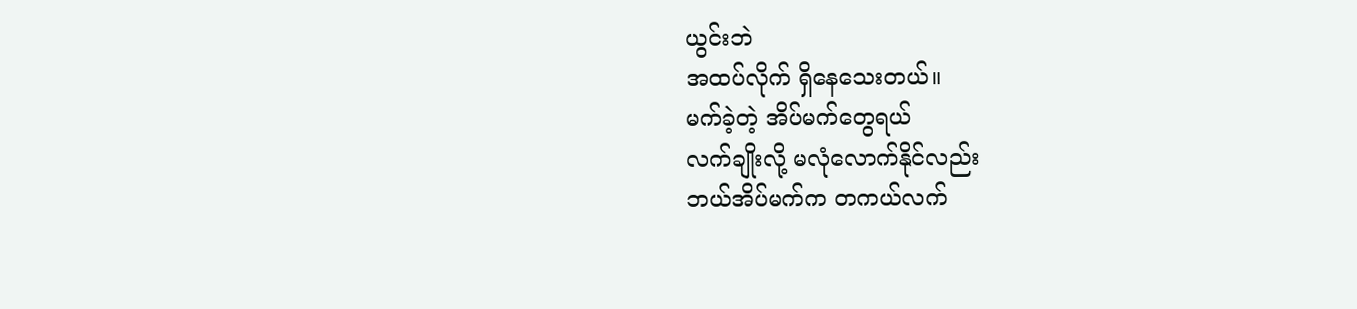ယွင်းဘဲ
အထပ်လိုက် ရှိနေသေးတယ်။
မက်ခဲ့တဲ့ အိပ်မက်တွေရယ်
လက်ချိုးလို့ မလုံလောက်နိုင်လည်း
ဘယ်အိပ်မက်က တကယ်လက်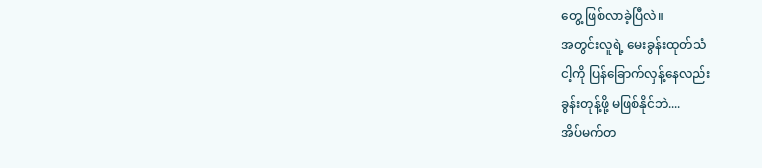တွေ့ ဖြစ်လာခဲ့ပြီလဲ။
အတွင်းလူရဲ့ မေးခွန်းထုတ်သံ
ငါ့ကို ပြန်ခြောက်လှန့်နေလည်း
ခွန်းတုန့်ဖို့ မဖြစ်နိုင်ဘဲ....
အိပ်မက်တ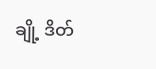ချို့ ဒိတ်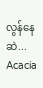လွန်နေဆဲ...
Acacia